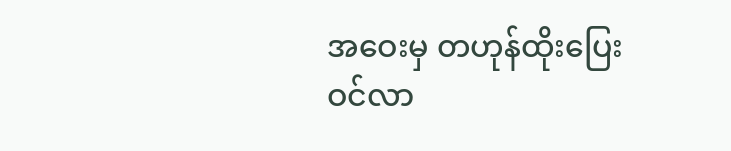အဝေးမှ တဟုန်ထိုးပြေးဝင်လာ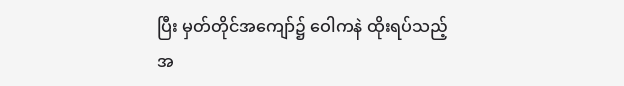ပြီး မှတ်တိုင်အကျော်၌ ဝေါကနဲ ထိုးရပ်သည့် အ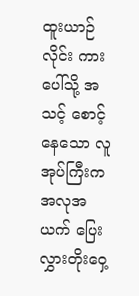ထူးယာဉ်လိုင်း ကားပေါ်သို့ အသင့် စောင့်နေသော လူအုပ်ကြီးက အလုအယက် ပြေးလွှားတိုးဝှေ့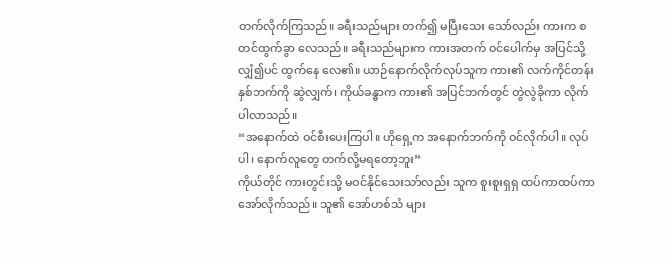တက်လိုက်ကြသည်။ ခရီးသည်များ တက်၍ မပြီးသေး သော်လည်း ကားက စတင်ထွက်ခွာ လေသည်။ ခရီးသည်များက ကားအတက် ဝင်ပေါက်မှ အပြင်သို့ လျှံ၍ပင် ထွက်နေ လေ၏။ ယာဉ်နောက်လိုက်လုပ်သူက ကား၏ လက်ကိုင်တန်း နှစ်ဘက်ကို ဆွဲလျှက်၊ ကိုယ်ခန္ဓာက ကား၏ အပြင်ဘက်တွင် တွဲလွဲခိုကာ လိုက်ပါလာသည်။
“အနောက်ထဲ ဝင်စီးပေးကြပါ။ ဟိုရှေ့က အနောက်ဘက်ကို ဝင်လိုက်ပါ။ လုပ်ပါ၊ နောက်လူတွေ တက်လို့မရတော့ဘူး”
ကိုယ်တိုင် ကားတွင်းသို့ မဝင်နိုင်သေးသာ်လည်း သူက စူးစူးရှရှ ထပ်ကာထပ်ကာ အော်လိုက်သည်။ သူ၏ အော်ဟစ်သံ များ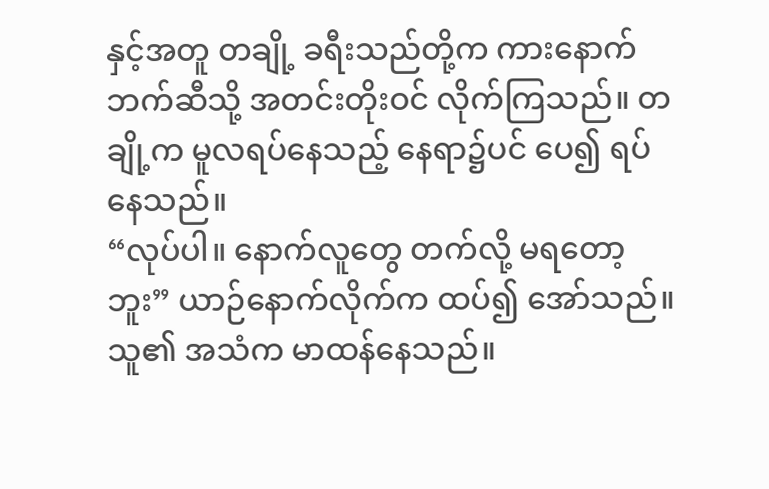နှင့်အတူ တချို့ ခရီးသည်တို့က ကားနောက်ဘက်ဆီသို့ အတင်းတိုးဝင် လိုက်ကြသည်။ တချို့က မူလရပ်နေသည့် နေရာ၌ပင် ပေ၍ ရပ်နေသည်။
“လုပ်ပါ။ နောက်လူတွေ တက်လို့ မရတော့ဘူး” ယာဉ်နောက်လိုက်က ထပ်၍ အော်သည်။ သူ၏ အသံက မာထန်နေသည်။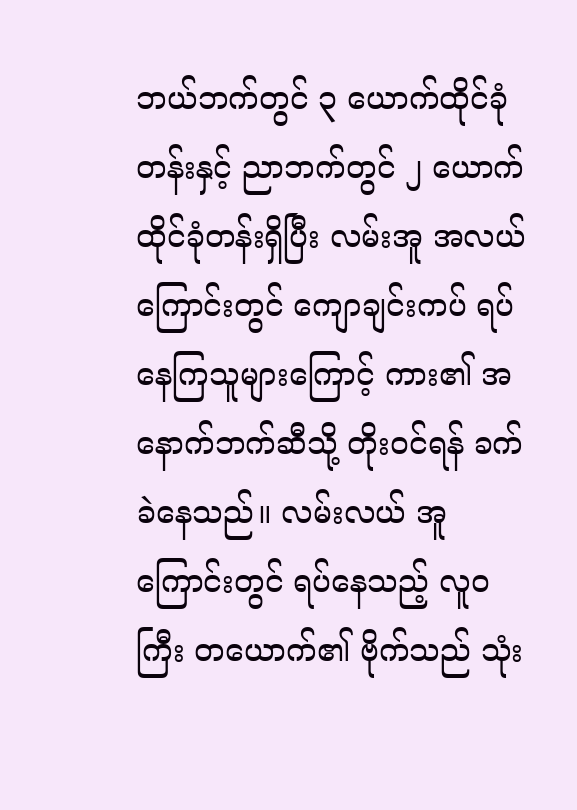ဘယ်ဘက်တွင် ၃ ယောက်ထိုင်ခုံတန်းနှင့် ညာဘက်တွင် ၂ ယောက်ထိုင်ခုံတန်းရှိပြီး လမ်းအူ အလယ်ကြောင်းတွင် ကျောချင်းကပ် ရပ်နေကြသူများကြောင့် ကား၏ အနောက်ဘက်ဆီသို့ တိုးဝင်ရန် ခက်ခဲနေသည်။ လမ်းလယ် အူကြောင်းတွင် ရပ်နေသည့် လူဝကြီး တယောက်၏ ဗိုက်သည် သုံး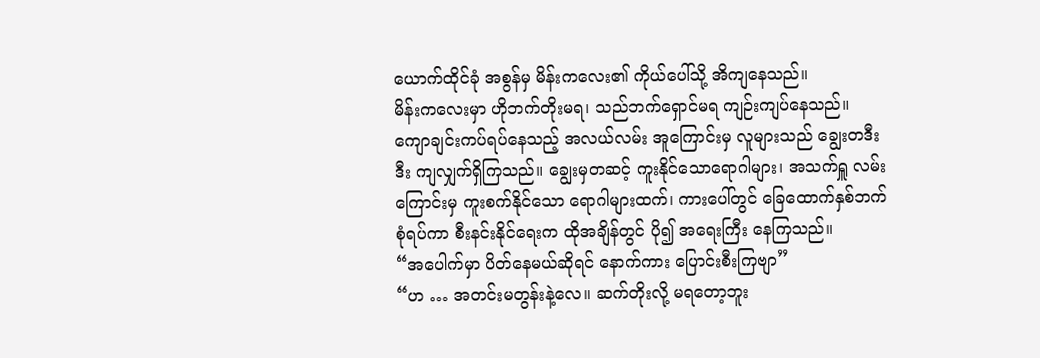ယောက်ထိုင်ခုံ အစွန်မှ မိန်းကလေး၏ ကိုယ်ပေါ်သို့ အိကျနေသည်။
မိန်းကလေးမှာ ဟိုဘက်တိုးမရ၊ သည်ဘက်ရှောင်မရ ကျဉ်းကျပ်နေသည်။ ကျောချင်းကပ်ရပ်နေသည့် အလယ်လမ်း အူကြောင်းမှ လူများသည် ချွေးတဒီးဒီး ကျလျှက်ရှိကြသည်။ ချွေးမှတဆင့် ကူးနိုင်သောရောဂါများ၊ အသက်ရှူ လမ်းကြောင်းမှ ကူးစက်နိုင်သော ရောဂါများထက်၊ ကားပေါ်တွင် ခြေထောက်နှစ်ဘက် စုံရပ်ကာ စီးနင်းနိုင်ရေးက ထိုအချိန်တွင် ပို၍ အရေးကြီး နေကြသည်။
“အပေါက်မှာ ပိတ်နေမယ်ဆိုရင် နောက်ကား ပြောင်းစီးကြဗျာ”
“ဟ … အတင်းမတွန်းနဲ့လေ။ ဆက်တိုးလို့ မရတော့ဘူး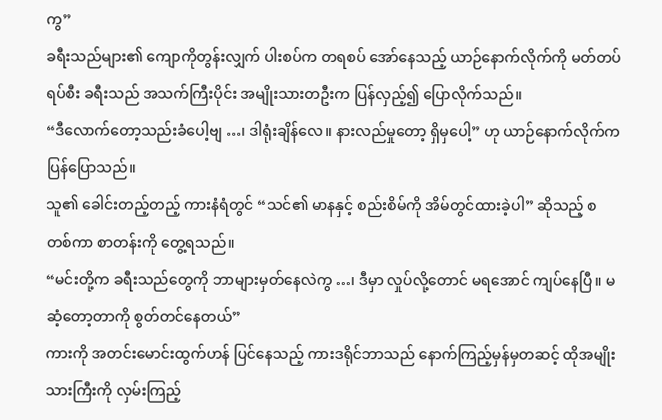ကွ”
ခရီးသည်များ၏ ကျောကိုတွန်းလျှက် ပါးစပ်က တရစပ် အော်နေသည့် ယာဉ်နောက်လိုက်ကို မတ်တပ်ရပ်စီး ခရီးသည် အသက်ကြီးပိုင်း အမျိုးသားတဦးက ပြန်လှည့်၍ ပြောလိုက်သည်။
“ဒီလောက်တော့သည်းခံပေါ့ဗျ …၊ ဒါရုံးချိန်လေ။ နားလည်မှုတော့ ရှိမှပေါ့” ဟု ယာဉ်နောက်လိုက်က ပြန်ပြောသည်။
သူ၏ ခေါင်းတည့်တည့် ကားနံရံတွင် “သင်၏ မာနနှင့် စည်းစိမ်ကို အိမ်တွင်ထားခဲ့ပါ” ဆိုသည့် စတစ်ကာ စာတန်းကို တွေ့ရသည်။
“မင်းတို့က ခရီးသည်တွေကို ဘာများမှတ်နေလဲကွ …၊ ဒီမှာ လှုပ်လို့တောင် မရအောင် ကျပ်နေပြီ။ မဆံ့တော့တာကို စွတ်တင်နေတယ်”
ကားကို အတင်းမောင်းထွက်ဟန် ပြင်နေသည့် ကားဒရိုင်ဘာသည် နောက်ကြည့်မှန်မှတဆင့် ထိုအမျိုးသားကြီးကို လှမ်းကြည့်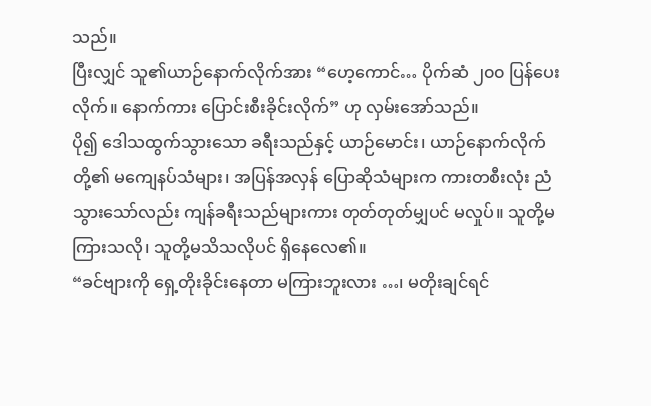သည်။
ပြီးလျှင် သူ၏ယာဉ်နောက်လိုက်အား “ဟေ့ကောင်… ပိုက်ဆံ ၂၀၀ ပြန်ပေးလိုက်။ နောက်ကား ပြောင်းစီးခိုင်းလိုက်” ဟု လှမ်းအော်သည်။
ပို၍ ဒေါသထွက်သွားသော ခရီးသည်နှင့် ယာဉ်မောင်း၊ ယာဉ်နောက်လိုက်တို့၏ မကျေနပ်သံများ၊ အပြန်အလှန် ပြောဆိုသံများက ကားတစီးလုံး ညံသွားသော်လည်း ကျန်ခရီးသည်များကား တုတ်တုတ်မျှပင် မလှုပ်။ သူတို့မကြားသလို၊ သူတို့မသိသလိုပင် ရှိနေလေ၏။
“ခင်ဗျားကို ရှေ့တိုးခိုင်းနေတာ မကြားဘူးလား …၊ မတိုးချင်ရင်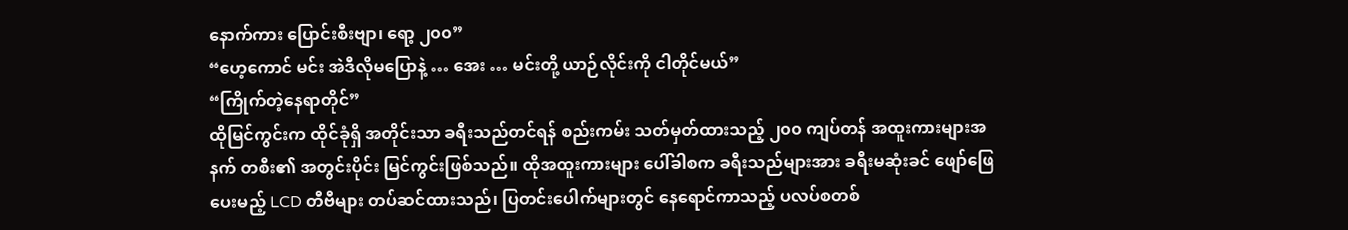နောက်ကား ပြောင်းစီးဗျာ၊ ရော့ ၂၀၀”
“ဟေ့ကောင် မင်း အဲဒီလိုမပြောနဲ့ … အေး … မင်းတို့ ယာဉ်လိုင်းကို ငါတိုင်မယ်”
“ကြိုက်တဲ့နေရာတိုင်”
ထိုမြင်ကွင်းက ထိုင်ခုံရှိ အတိုင်းသာ ခရီးသည်တင်ရန် စည်းကမ်း သတ်မှတ်ထားသည့် ၂၀၀ ကျပ်တန် အထူးကားများအနက် တစီး၏ အတွင်းပိုင်း မြင်ကွင်းဖြစ်သည်။ ထိုအထူးကားများ ပေါ်ခါစက ခရီးသည်များအား ခရီးမဆုံးခင် ဖျော်ဖြေပေးမည့် LCD တီဗီများ တပ်ဆင်ထားသည်၊ ပြတင်းပေါက်များတွင် နေရောင်ကာသည့် ပလပ်စတစ်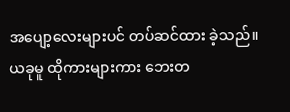အပျော့လေးများပင် တပ်ဆင်ထား ခဲ့သည်။
ယခုမူ ထိုကားများကား ဘေးတ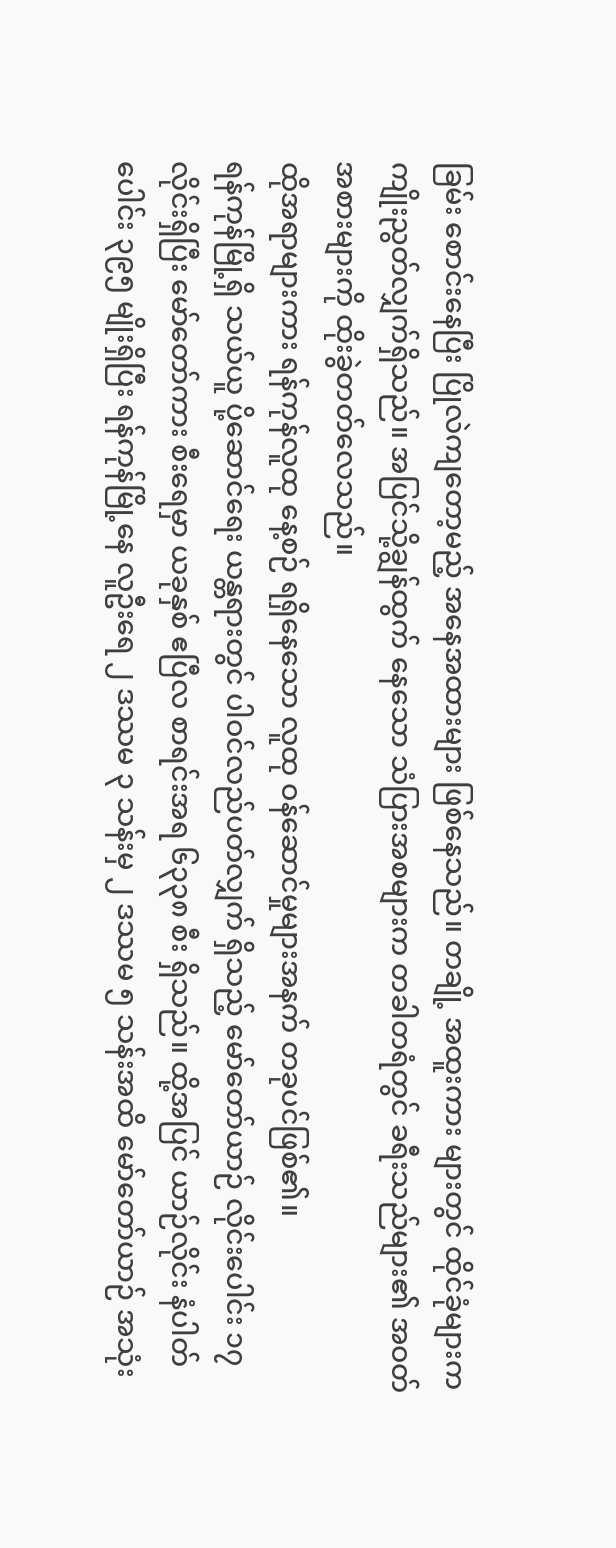ခြမ်း စောင်းနေပြီး ပြိုလဲကျတော့မည့် အနေအထားများ ဖြစ်နေသည်။ တချို့ အထူးကား များတွင် ထိုင်ခုံများက ကျိုးညွတ်လျှက်ရှိသည်။ အပြင်သို့ချွန်ထွက် နေသော သံပြားအစများက တခါတရံတွင် ခရီးသည်များ၏ အဝတ်အစားများကို ထိုးခွဲတတ်လေသည်။
ထိုအရာများကား ရန်ကုန်လူထု နေ့စဉ် ရရှိနေသော လူထု ဝန်ဆောင်မှုများအနက် တခုပင်ဖြစ်၏။
ရန်ကုန်မြို့ရှိ သယ်ယူ ပို့ဆောင်ရေး ယန္တရားတွင် ပါဝင်လည်ပတ်လျှက် ရှိသည့် မော်တော်ယာဉ် လိုင်းပေါင်း ၁၇ လိုင်းရှိပြီး မော်တော်ကား စီးရေမှာ ယခုနှစ် ဧပြီလ စာရင်းအရ ၆၃၃၈ စီး ရှိသည်။ ထို့အပြင် ယာဉ်လိုင်း နံပါတ်ပေါင်း ၃၉၅ မျိုးရှိပြီး ရန်ကုန်မြို့နေ လူဦးရေ ၂ ဒဿမ ၃ သန်းမှ ၂ ဒဿမ ၅ သန်းအထိ မော်တော်ယာဉ် အသုံး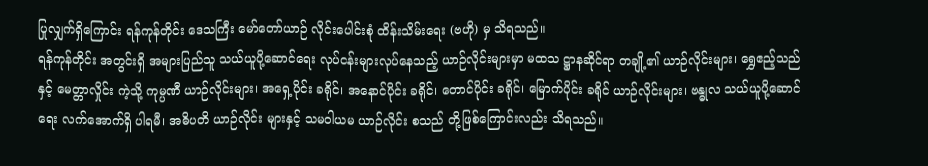ပြုလျှက်ရှိကြောင်း ရန်ကုန်တိုင်း ဒေသကြီး မော်တော်ယာဉ် လိုင်းပေါင်းစုံ ထိန်းသိမ်းရေး (ဗဟို) မှ သိရသည်။
ရန်ကုန်တိုင်း အတွင်းရှိ အများပြည်သူ သယ်ယူပို့ဆောင်ရေး လုပ်ငန်းများလုပ်နေသည့် ယာဉ်လိုင်းများမှာ မထသ ဋ္ဌာနဆိုင်ရာ တချို့၏ ယာဉ်လိုင်းများ၊ ရွှေဧည့်သည်နှင့် မေတ္တာလှိုင်း ကဲ့သို့ ကုမ္ပဏီ ယာဉ်လိုင်းများ၊ အရှေ့ပိုင်း ခရိုင်၊ အနောင်ပိုင်း ခရိုင်၊ တောင်ပိုင်း ခရိုင်၊ မြောက်ပိုင်း ခရိုင် ယာဉ်လိုင်းများ၊ ဗန္ဓုလ သယ်ယူပို့ဆောင်ရေး လက်အောက်ရှိ ပါရမီ၊ အဓိပတိ ယာဉ်လိုင်း များနှင့် သမဝါယမ ယာဉ်လိုင်း စသည် တို့ဖြစ်ကြောင်းလည်း သိရသည်။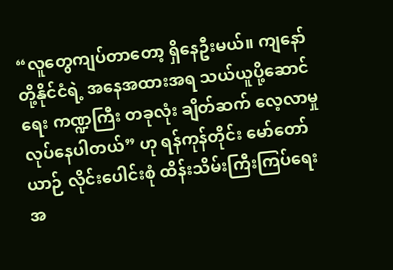“လူတွေကျပ်တာတော့ ရှိနေဦးမယ်။ ကျနော်တို့နိုင်ငံရဲ့ အနေအထားအရ သယ်ယူပို့ဆောင်ရေး ကဏ္ဍကြီး တခုလုံး ချိတ်ဆက် လေ့လာမှု လုပ်နေပါတယ်” ဟု ရန်ကုန်တိုင်း မော်တော်ယာဉ် လိုင်းပေါင်းစုံ ထိန်းသိမ်းကြီးကြပ်ရေး အ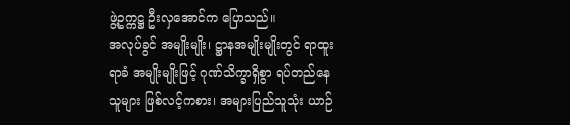ဖွဲ့ဥက္ကဋ္ဌ ဦးလှအောင်က ပြောသည်။
အလုပ်ခွင် အမျိုးမျိုး၊ ဋ္ဌာနအမျိုးမျိုးတွင် ရာထူးရာခံ အမျိုးမျိုးဖြင့် ဂုဏ်သိက္ခာရှိစွာ ရပ်တည်နေသူများ ဖြစ်လင့်ကစား၊ အများပြည်သူသုံး ယာဉ်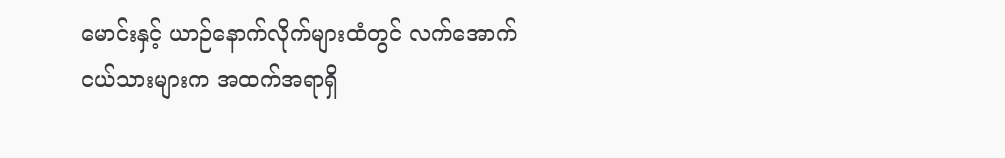မောင်းနှင့် ယာဉ်နောက်လိုက်များထံတွင် လက်အောက်ငယ်သားများက အထက်အရာရှိ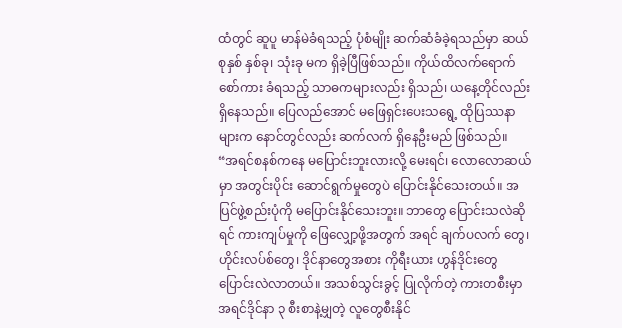ထံတွင် ဆူပူ မာန်မဲခံရသည့် ပုံစံမျိုး ဆက်ဆံခံခဲ့ရသည်မှာ ဆယ်စုနှစ် နှစ်ခု၊ သုံးခု မက ရှိခဲ့ပြီဖြစ်သည်။ ကိုယ်ထိလက်ရောက် စော်ကား ခံရသည့် သာဓကများလည်း ရှိသည်၊ ယနေ့တိုင်လည်း ရှိနေသည်။ ပြေလည်အောင် မဖြေရှင်းပေးသရွေ့ ထိုပြဿနာများက နောင်တွင်လည်း ဆက်လက် ရှိနေဦးမည် ဖြစ်သည်။
“အရင်စနစ်ကနေ မပြောင်းဘူးလားလို့ မေးရင်၊ လောလောဆယ်မှာ အတွင်းပိုင်း ဆောင်ရွက်မှုတွေပဲ ပြောင်းနိုင်သေးတယ်။ အပြင်ဖွဲ့စည်းပုံကို မပြောင်းနိုင်သေးဘူး။ ဘာတွေ ပြောင်းသလဲဆိုရင် ကားကျပ်မှုကို ဖြေလျှော့ဖို့အတွက် အရင် ချက်ပလက် တွေ၊ ဟိုင်းလပ်စ်တွေ၊ ဒိုင်နာတွေအစား ကိုရီးယား ဟွန်ဒိုင်းတွေ ပြောင်းလဲလာတယ်။ အသစ်သွင်းခွင့် ပြုလိုက်တဲ့ ကားတစီးမှာ အရင်ဒိုင်နာ ၃ စီးစာနဲ့မျှတဲ့ လူတွေစီးနိုင်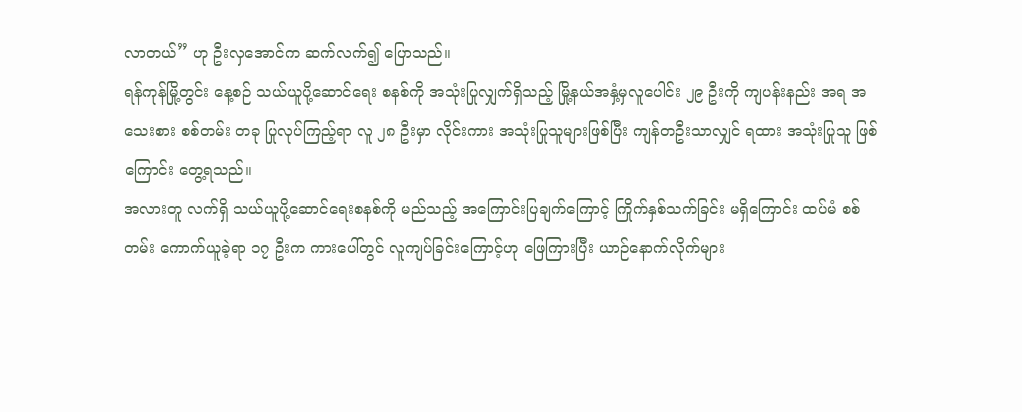လာတယ်” ဟု ဦးလှအောင်က ဆက်လက်၍ ပြောသည်။
ရန်ကုန်မြို့တွင်း နေ့စဉ် သယ်ယူပို့ဆောင်ရေး စနစ်ကို အသုံးပြုလျှက်ရှိသည့် မြို့နယ်အနှံ့မှလူပေါင်း ၂၉ ဦးကို ကျပန်းနည်း အရ အသေးစား စစ်တမ်း တခု ပြုလုပ်ကြည့်ရာ လူ ၂၈ ဦးမှာ လိုင်းကား အသုံးပြုသူများဖြစ်ပြီး ကျန်တဦးသာလျှင် ရထား အသုံးပြုသူ ဖြစ်ကြောင်း တွေ့ရသည်။
အလားတူ လက်ရှိ သယ်ယူပို့ဆောင်ရေးစနစ်ကို မည်သည့် အကြောင်းပြချက်ကြောင့် ကြိုက်နှစ်သက်ခြင်း မရှိကြောင်း ထပ်မံ စစ်တမ်း ကောက်ယူခဲ့ရာ ၁၇ ဦးက ကားပေါ်တွင် လူကျပ်ခြင်းကြောင့်ဟု ဖြေကြားပြီး ယာဉ်နောက်လိုက်များ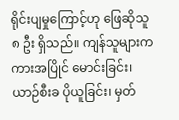ရိုင်းပျမှုကြောင့်ဟု ဖြေဆိုသူ ၈ ဦး ရှိသည်။ ကျန်သူများက ကားအပြိုင် မောင်းခြင်း၊ ယာဉ်စီးခ ပိုယူခြင်း၊ မှတ်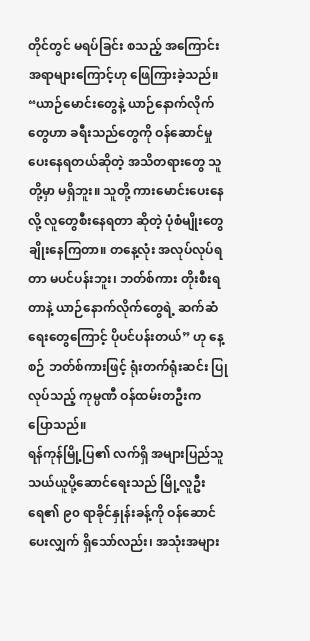တိုင်တွင် မရပ်ခြင်း စသည့် အကြောင်းအရာများကြောင့်ဟု ဖြေကြားခဲ့သည်။
“ယာဉ်မောင်းတွေနဲ့ ယာဉ်နောက်လိုက်တွေဟာ ခရီးသည်တွေကို ဝန်ဆောင်မှု ပေးနေရတယ်ဆိုတဲ့ အသိတရားတွေ သူတို့မှာ မရှိဘူး။ သူတို့ ကားမောင်းပေးနေလို့ လူတွေစီးနေရတာ ဆိုတဲ့ ပုံစံမျိုးတွေ ချိုးနေကြတာ။ တနေ့လုံး အလုပ်လုပ်ရတာ မပင်ပန်းဘူး၊ ဘတ်စ်ကား တိုးစီးရတာနဲ့ ယာဉ်နောက်လိုက်တွေရဲ့ ဆက်ဆံရေးတွေကြောင့် ပိုပင်ပန်းတယ်” ဟု နေ့စဉ် ဘတ်စ်ကားဖြင့် ရုံးတက်ရုံးဆင်း ပြုလုပ်သည့် ကုမ္ပဏီ ဝန်ထမ်းတဦးက ပြောသည်။
ရန်ကုန်မြို့ပြ၏ လက်ရှိ အများပြည်သူ သယ်ယူပို့ဆောင်ရေးသည် မြို့လူဦးရေ၏ ၉၀ ရာခိုင်နှုန်းခန့်ကို ဝန်ဆောင်ပေးလျှက် ရှိသော်လည်း၊ အသုံးအများ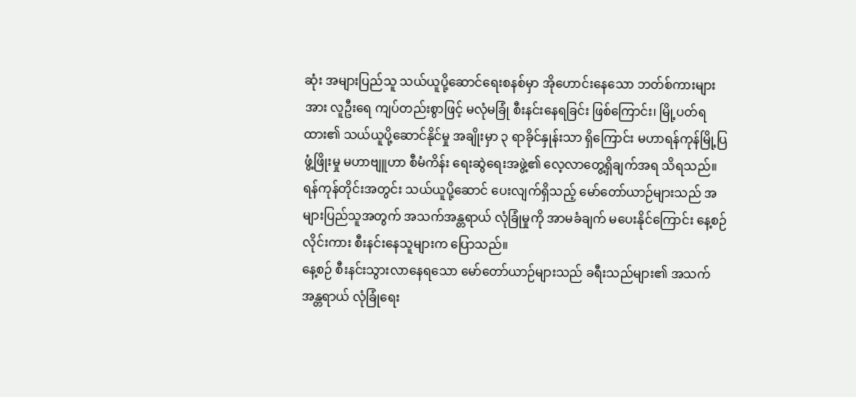ဆုံး အများပြည်သူ သယ်ယူပို့ဆောင်ရေးစနစ်မှာ အိုဟောင်းနေသော ဘတ်စ်ကားများအား လူဦးရေ ကျပ်တည်းစွာဖြင့် မလုံမခြုံ စီးနင်းနေရခြင်း ဖြစ်ကြောင်း၊ မြို့ပတ်ရထား၏ သယ်ယူပို့ဆောင်နိုင်မှု အချိုးမှာ ၃ ရာခိုင်နှုန်းသာ ရှိကြောင်း မဟာရန်ကုန်မြို့ပြ ဖွံ့ဖြိုးမှု မဟာဗျူဟာ စီမံကိန်း ရေးဆွဲရေးအဖွဲ့၏ လေ့လာတွေ့ရှိချက်အရ သိရသည်။
ရန်ကုန်တိုင်းအတွင်း သယ်ယူပို့ဆောင် ပေးလျက်ရှိသည့် မော်တော်ယာဉ်များသည် အများပြည်သူအတွက် အသက်အန္တရာယ် လုံခြုံမှုကို အာမခံချက် မပေးနိုင်ကြောင်း နေ့စဉ် လိုင်းကား စီးနင်းနေသူများက ပြောသည်။
နေ့စဉ် စီးနင်းသွားလာနေရသော မော်တော်ယာဉ်များသည် ခရီးသည်များ၏ အသက်အန္တရာယ် လုံခြုံရေး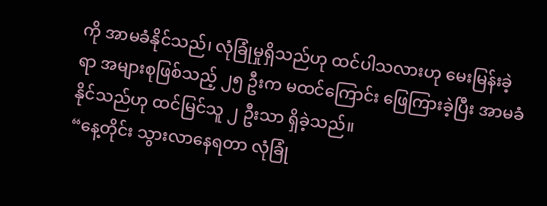ကို အာမခံနိုင်သည်၊ လုံခြုံမှုရှိသည်ဟု ထင်ပါသလားဟု မေးမြန်းခဲ့ရာ အများစုဖြစ်သည့် ၂၅ ဦးက မထင်ကြောင်း ဖြေကြားခဲ့ပြီး အာမခံနိုင်သည်ဟု ထင်မြင်သူ ၂ ဦးသာ ရှိခဲ့သည်။
“နေ့တိုင်း သွားလာနေရတာ လုံခြုံ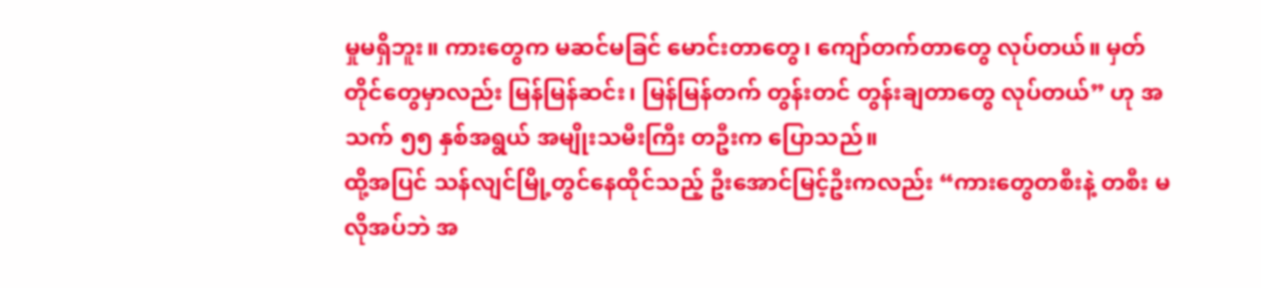မှုမရှိဘူး။ ကားတွေက မဆင်မခြင် မောင်းတာတွေ၊ ကျော်တက်တာတွေ လုပ်တယ်။ မှတ် တိုင်တွေမှာလည်း မြန်မြန်ဆင်း၊ မြန်မြန်တက် တွန်းတင် တွန်းချတာတွေ လုပ်တယ်” ဟု အသက် ၅၅ နှစ်အရွယ် အမျိုးသမီးကြီး တဦးက ပြောသည်။
ထို့အပြင် သန်လျင်မြို့တွင်နေထိုင်သည့် ဦးအောင်မြင့်ဦးကလည်း “ကားတွေတစီးနဲ့ တစီး မလိုအပ်ဘဲ အ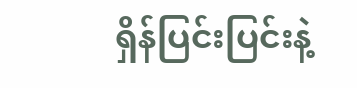ရှိန်ပြင်းပြင်းနဲ့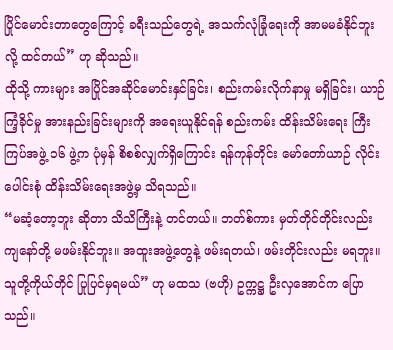ပြိုင်မောင်းတာတွေကြောင့် ခရီးသည်တွေရဲ့ အသက်လုံခြုံရေးကို အာမမခံနိုင်ဘူးလို့ ထင်တယ်” ဟု ဆိုသည်။
ထိုသို့ ကားများ အပြိုင်အဆိုင်မောင်းနှင်ခြင်း၊ စည်းကမ်းလိုက်နာမှု မရှိခြင်း၊ ယာဉ်ကြံ့ခိုင်မှု အားနည်းခြင်းများကို အရေးယူနိုင်ရန် စည်းကမ်း ထိန်းသိမ်းရေး ကြီးကြပ်အဖွဲ့ ၁၆ ဖွဲ့က ပုံမှန် စိစစ်လျှက်ရှိကြောင်း ရန်ကုန်တိုင်း မော်တော်ယာဉ် လိုင်းပေါင်းစုံ ထိန်းသိမ်းရေးအဖွဲ့မှ သိရသည်။
“မဆံ့တော့ဘူး ဆိုတာ သိသိကြီးနဲ့ တင်တယ်။ ဘတ်စ်ကား မှတ်တိုင်တိုင်းလည်း ကျနော်တို့ မဖမ်းနိုင်ဘူး။ အထူးအဖွဲ့တွေနဲ့ ဖမ်းရတယ်၊ ဖမ်းတိုင်းလည်း မရဘူး။ သူတို့ကိုယ်တိုင် ပြုပြင်မှရမယ်” ဟု မထသ (ဗဟို) ဥက္ကဋ္ဌ ဦးလှအောင်က ပြောသည်။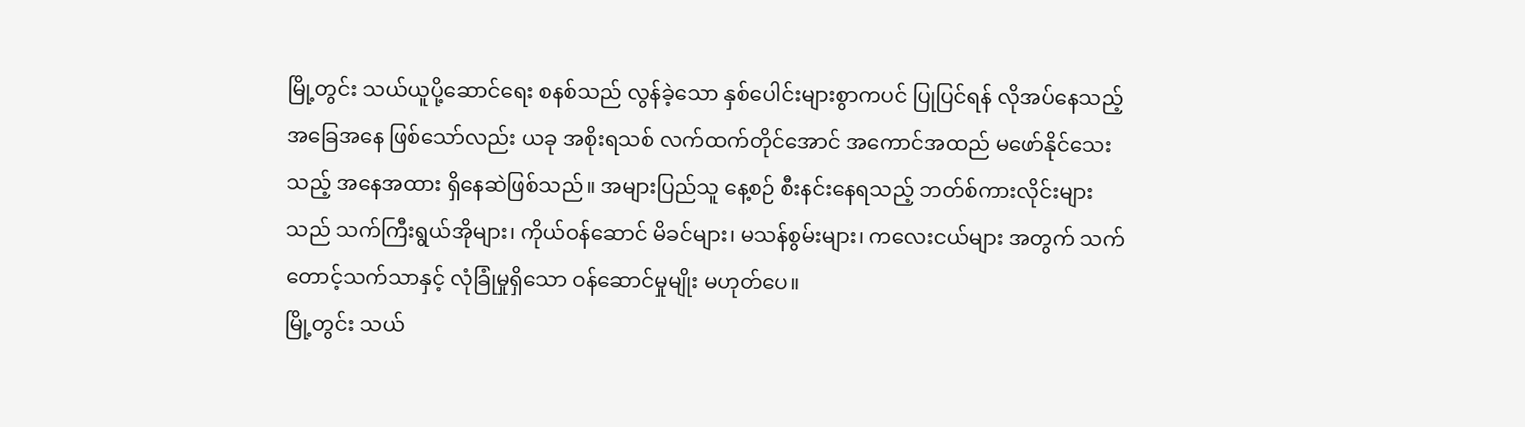မြို့တွင်း သယ်ယူပို့ဆောင်ရေး စနစ်သည် လွန်ခဲ့သော နှစ်ပေါင်းများစွာကပင် ပြုပြင်ရန် လိုအပ်နေသည့် အခြေအနေ ဖြစ်သော်လည်း ယခု အစိုးရသစ် လက်ထက်တိုင်အောင် အကောင်အထည် မဖော်နိုင်သေးသည့် အနေအထား ရှိနေဆဲဖြစ်သည်။ အများပြည်သူ နေ့စဉ် စီးနင်းနေရသည့် ဘတ်စ်ကားလိုင်းများသည် သက်ကြီးရွယ်အိုများ၊ ကိုယ်ဝန်ဆောင် မိခင်များ၊ မသန်စွမ်းများ၊ ကလေးငယ်များ အတွက် သက်တောင့်သက်သာနှင့် လုံခြုံမှုရှိသော ဝန်ဆောင်မှုမျိုး မဟုတ်ပေ။
မြို့တွင်း သယ်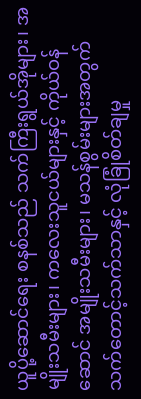ယူပို့ဆောင်ရေး စနစ်သည် သက်ကြီးရွယ်အိုများ၊ အမျိုးသမီးများ၊ ကလေးသူငယ်များနှင့် ကိုယ်ဝန်ဆောင် အမျိုးသမီးများ၊ မသန်စွမ်းများအတွက် သက်တောင့်သက်သာနှင့် လုံခြုံစိတ်ချမှု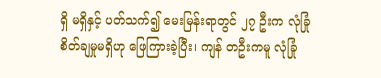ရှိ မရှိနှင့် ပတ်သက်၍ မေးမြန်းရာတွင် ၂၇ ဦးက လုံခြုံစိတ်ချမှုမရှိဟု ဖြေကြားခဲ့ပြီး၊ ကျန် တဦးကမူ လုံခြုံ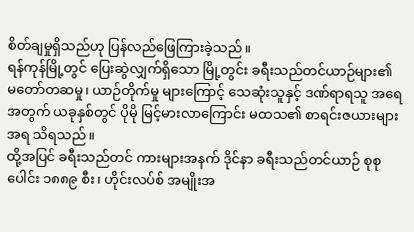စိတ်ချမှုရှိသည်ဟု ပြန်လည်ဖြေကြားခဲ့သည်။
ရန်ကုန်မြို့တွင် ပြေးဆွဲလျှက်ရှိသော မြို့တွင်း ခရီးသည်တင်ယာဉ်များ၏ မတော်တဆမှု၊ ယာဉ်တိုက်မှု များကြောင့် သေဆုံးသူနှင့် ဒဏ်ရာရသူ အရေအတွက် ယခုနှစ်တွင် ပိုမို မြင့်မားလာကြောင်း မထသ၏ စာရင်းဇယားများအရ သိရသည်။
ထို့အပြင် ခရီးသည်တင် ကားများအနက် ဒိုင်နာ ခရီးသည်တင်ယာဉ် စုစုပေါင်း ၁၈၈၉ စီး၊ ဟိုင်းလပ်စ် အမျိုးအ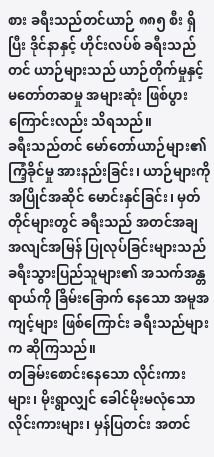စား ခရီးသည်တင်ယာဉ် ၈၈၅ စီး ရှိပြီး ဒိုင်နာနှင့် ဟိုင်းလပ်စ် ခရီးသည်တင် ယာဉ်များသည် ယာဉ်တိုက်မှုနှင့် မတော်တဆမှု အများဆုံး ဖြစ်ပွားကြောင်းလည်း သိရသည်။
ခရီးသည်တင် မော်တော်ယာဉ်များ၏ ကြံ့ခိုင်မှု အားနည်းခြင်း၊ ယာဉ်များကို အပြိုင်အဆိုင် မောင်းနှင်ခြင်း၊ မှတ်တိုင်များတွင် ခရီးသည် အတင်အချ အလျင်အမြန် ပြုလုပ်ခြင်းများသည် ခရီးသွားပြည်သူများ၏ အသက်အန္တရာယ်ကို ခြိမ်းခြောက် နေသော အမူအကျင့်များ ဖြစ်ကြောင်း ခရီးသည်များက ဆိုကြသည်။
တခြမ်းစောင်းနေသော လိုင်းကားများ၊ မိုးရွာလျှင် ခေါင်မိုးမလုံသော လိုင်းကားများ၊ မှန်ပြတင်း အတင်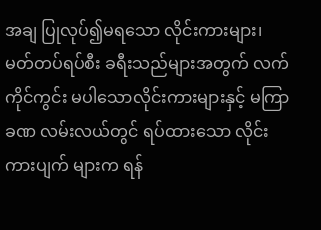အချ ပြုလုပ်၍မရသော လိုင်းကားများ၊ မတ်တပ်ရပ်စီး ခရီးသည်များအတွက် လက်ကိုင်ကွင်း မပါသောလိုင်းကားများနှင့် မကြာခဏ လမ်းလယ်တွင် ရပ်ထားသော လိုင်းကားပျက် များက ရန်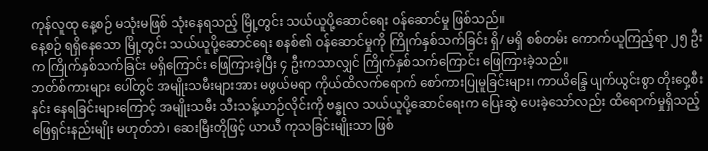ကုန်လူထု နေ့စဉ် မသုံးမဖြစ် သုံးနေရသည့် မြို့တွင်း သယ်ယူပို့ဆောင်ရေး ဝန်ဆောင်မှု ဖြစ်သည်။
နေ့စဉ် ရရှိနေသော မြို့တွင်း သယ်ယူပို့ဆောင်ရေး စနစ်၏ ဝန်ဆောင်မှုကို ကြိုက်နှစ်သက်ခြင်း ရှိ/ မရှိ စစ်တမ်း ကောက်ယူကြည့်ရာ ၂၅ ဦးက ကြိုက်နှစ်သက်ခြင်း မရှိကြောင်း ဖြေကြားခဲ့ပြီး ၄ ဦးကသာလျှင် ကြိုက်နှစ်သက်ကြောင်း ဖြေကြားခဲ့သည်။
ဘတ်စ်ကားများ ပေါ်တွင် အမျိုးသမီးများအား မဖွယ်မရာ ကိုယ်ထိလက်ရောက် စော်ကားပြုမူခြင်းများ၊ ကာယိန္ဒြေ ပျက်ယွင်းစွာ တိုးဝှေ့စီးနင်း နေရခြင်းများကြောင့် အမျိုးသမီး သီးသန့်ယာဉ်လိုင်းကို ဗန္ဓုလ သယ်ယူပို့ဆောင်ရေးက ပြေးဆွဲ ပေးခဲ့သော်လည်း ထိရောက်မှုရှိသည့် ဖြေရှင်းနည်းမျိုး မဟုတ်ဘဲ၊ ဆေးမြီးတိုဖြင့် ယာယီ ကုသခြင်းမျိုးသာ ဖြစ်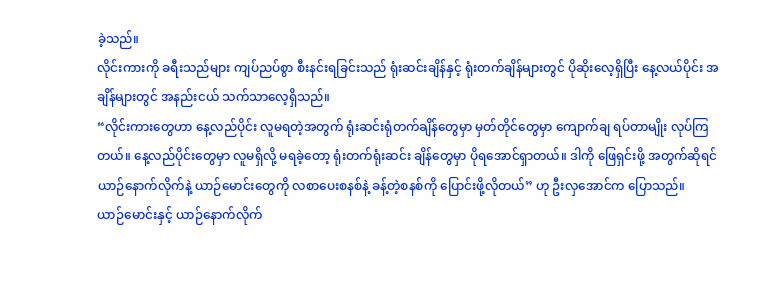ခဲ့သည်။
လိုင်းကားကို ခရီးသည်များ ကျပ်ညပ်စွာ စီးနင်းရခြင်းသည် ရုံးဆင်းချိန်နှင့် ရုံးတက်ချိန်များတွင် ပိုဆိုးလေ့ရှိပြီး နေ့လယ်ပိုင်း အချိန်များတွင် အနည်းငယ် သက်သာလေ့ရှိသည်။
“လိုင်းကားတွေဟာ နေ့လည်ပိုင်း လူမရတဲ့အတွက် ရုံးဆင်းရုံတက်ချိန်တွေမှာ မှတ်တိုင်တွေမှာ ကျောက်ချ ရပ်တာမျိုး လုပ်ကြတယ်။ နေ့လည်ပိုင်းတွေမှာ လူမရှိလို့ မရခဲ့တော့ ရုံးတက်ရုံးဆင်း ချိန်တွေမှာ ပိုရအောင်ရှာတယ်။ ဒါကို ဖြေရှင်းဖို့ အတွက်ဆိုရင် ယာဉ်နောက်လိုက်နဲ့ ယာဉ်မောင်းတွေကို လစာပေးစနစ်နဲ့ ခန့်တဲ့စနစ်ကို ပြောင်းဖို့လိုတယ်” ဟု ဦးလှအောင်က ပြောသည်။
ယာဉ်မောင်းနှင့် ယာဉ်နောက်လိုက်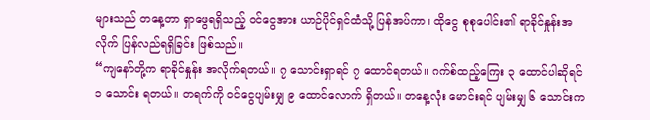များသည် တနေ့တာ ရှာဖွေရရှိသည့် ဝင်ငွေအား ယာဉ်ပိုင်ရှင်ထံသို့ ပြန်အပ်ကာ၊ ထိုငွေ စုစုပေါင်း၏ ရာခိုင်နှုန်းအလိုက် ပြန်လည်ရရှိခြင်း ဖြစ်သည်။
“ကျနော်တို့က ရာခိုင်နှုန်း အလိုက်ရတယ်။ ၇ သောင်းရှာရင် ၇ ထောင်ရတယ်။ ဂက်စ်ထည့်ကြေး ၃ ထောင်ပါဆိုရင် ၁ သောင်း ရတယ်။ တရက်ကို ဝင်ငွေပျမ်းမျှ ၉ ထောင်လောက် ရှိတယ်။ တနေ့လုံး မောင်းရင် ပျမ်းမျှ ၆ သောင်းက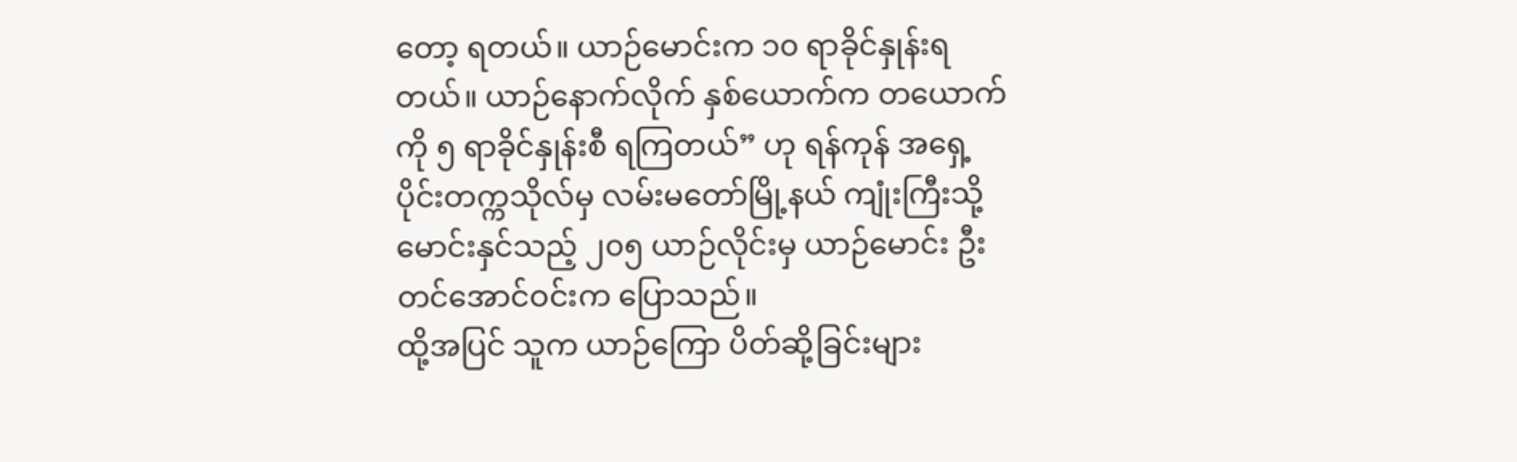တော့ ရတယ်။ ယာဉ်မောင်းက ၁၀ ရာခိုင်နှုန်းရတယ်။ ယာဉ်နောက်လိုက် နှစ်ယောက်က တယောက်ကို ၅ ရာခိုင်နှုန်းစီ ရကြတယ်” ဟု ရန်ကုန် အရှေ့ပိုင်းတက္ကသိုလ်မှ လမ်းမတော်မြို့နယ် ကျုံးကြီးသို့ မောင်းနှင်သည့် ၂၀၅ ယာဉ်လိုင်းမှ ယာဉ်မောင်း ဦးတင်အောင်ဝင်းက ပြောသည်။
ထို့အပြင် သူက ယာဉ်ကြော ပိတ်ဆို့ခြင်းများ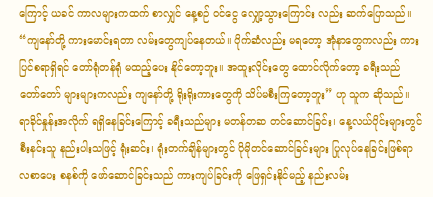ကြောင့် ယခင် ကာလများကထက် စာလျှင် နေ့စဉ် ဝင်ငွေ လျှော့သွားကြောင်း လည်း ဆက်ပြောသည်။
“ကျနော်တို့ ကားမောင်းရတာ လမ်းတွေကျပ်နေတယ်။ ပိုက်ဆံလည်း မရတော့ အုံနာတွေကလည်း ကားပြင်စရာရှိရင် တော်ရုံတန်ရုံ မထည့်ပေး နိုင်တော့ဘူး။ အထူးလိုင်းတွေ ထောင်လိုက်တော့ ခရီးသည် တော်တော် များများကလည်း ကျနော်တို့ ရိုးရိုးကားတွေကို သိပ်မစီးကြတော့ဘူး” ဟု သူက ဆိုသည်။
ရာခိုင်နှုန်းအလိုက် ရရှိနေခြင်းကြောင့် ခရီးသည်များ မတန်တဆ တင်ဆောင်ခြင်း၊ နေ့လယ်ပိုင်းများတွင် စီးနင်းသူ နည်းပါးသဖြင့် ရုံးဆင်း၊ ရုံးတက်ချိန်များတွင် ပိုမိုတင်ဆောင်ခြင်းများ ပြုလုပ်နေခြင်းဖြစ်ရာ လစာပေး စနစ်ကို ဖော်ဆောင်ခြင်းသည် ကားကျပ်ခြင်းကို ဖြေရှင်းနိုင်မည့် နည်းလမ်း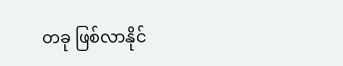တခု ဖြစ်လာနိုင်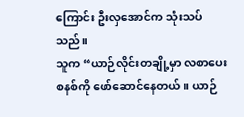ကြောင်း ဦးလှအောင်က သုံးသပ်သည်။
သူက “ယာဉ်လိုင်းတချို့မှာ လစာပေးစနစ်ကို ဖော်ဆောင်နေတယ်။ ယာဉ်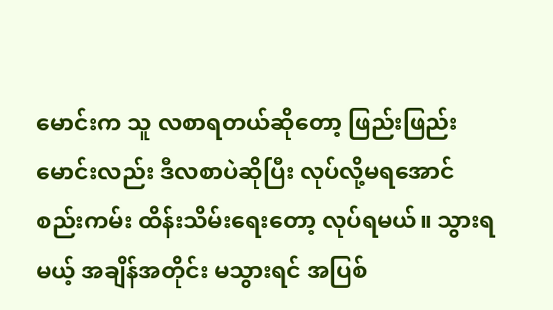မောင်းက သူ လစာရတယ်ဆိုတော့ ဖြည်းဖြည်း မောင်းလည်း ဒီလစာပဲဆိုပြီး လုပ်လို့မရအောင် စည်းကမ်း ထိန်းသိမ်းရေးတော့ လုပ်ရမယ်။ သွားရမယ့် အချိန်အတိုင်း မသွားရင် အပြစ်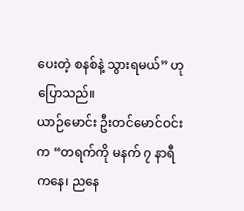ပေးတဲ့ စနစ်နဲ့ သွားရမယ်” ဟု ပြောသည်။
ယာဉ်မောင်း ဦးတင်မောင်ဝင်းက “တရက်ကို မနက် ၇ နာရီကနေ၊ ညနေ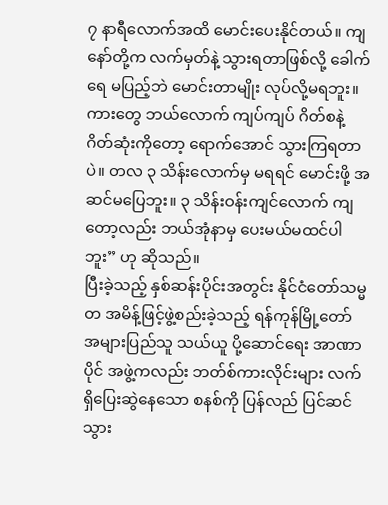၇ နာရီလောက်အထိ မောင်းပေးနိုင်တယ်။ ကျနော်တို့က လက်မှတ်နဲ့ သွားရတာဖြစ်လို့ ခေါက်ရေ မပြည့်ဘဲ မောင်းတာမျိုး လုပ်လို့မရဘူး။ ကားတွေ ဘယ်လောက် ကျပ်ကျပ် ဂိတ်စနဲ့ ဂိတ်ဆုံးကိုတော့ ရောက်အောင် သွားကြရတာပဲ။ တလ ၃ သိန်းလောက်မှ မရရင် မောင်းဖို့ အဆင်မပြေဘူး။ ၃ သိန်းဝန်းကျင်လောက် ကျတော့လည်း ဘယ်အုံနာမှ ပေးမယ်မထင်ပါဘူး” ဟု ဆိုသည်။
ပြီးခဲ့သည့် နှစ်ဆန်းပိုင်းအတွင်း နိုင်ငံတော်သမ္မတ အမိန့်ဖြင့်ဖွဲ့စည်းခဲ့သည့် ရန်ကုန်မြို့တော် အများပြည်သူ သယ်ယူ ပို့ဆောင်ရေး အာဏာပိုင် အဖွဲ့ကလည်း ဘတ်စ်ကားလိုင်းများ လက်ရှိပြေးဆွဲနေသော စနစ်ကို ပြန်လည် ပြင်ဆင်သွား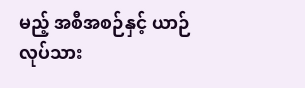မည့် အစီအစဉ်နှင့် ယာဉ်လုပ်သား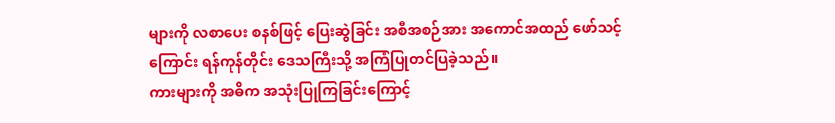များကို လစာပေး စနစ်ဖြင့် ပြေးဆွဲခြင်း အစီအစဉ်အား အကောင်အထည် ဖော်သင့်ကြောင်း ရန်ကုန်တိုင်း ဒေသကြီးသို့ အကြံပြုတင်ပြခဲ့သည်။
ကားများကို အဓိက အသုံးပြုကြခြင်းကြောင့်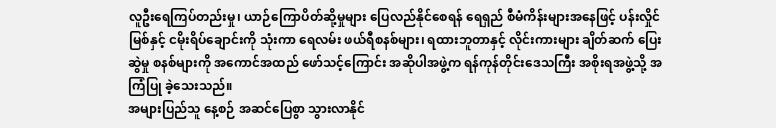လူဦးရေကြပ်တည်းမှု၊ ယာဉ်ကြောပိတ်ဆို့မှုများ ပြေလည်နိုင်စေရန် ရေရှည် စီမံကိန်းများအနေဖြင့် ပန်းလှိုင်မြစ်နှင့် ငမိုးရိပ်ချောင်းကို သုံးကာ ရေလမ်း ဖယ်ရီစနစ်များ၊ ရထားဘူတာနှင့် လိုင်းကားများ ချိတ်ဆက် ပြေးဆွဲမှု စနစ်များကို အကောင်အထည် ဖော်သင့်ကြောင်း အဆိုပါအဖွဲ့က ရန်ကုန်တိုင်းဒေသကြီး အစိုးရအဖွဲ့သို့ အကြံပြု ခဲ့သေးသည်။
အများပြည်သူ နေ့စဉ် အဆင်ပြေစွာ သွားလာနိုင်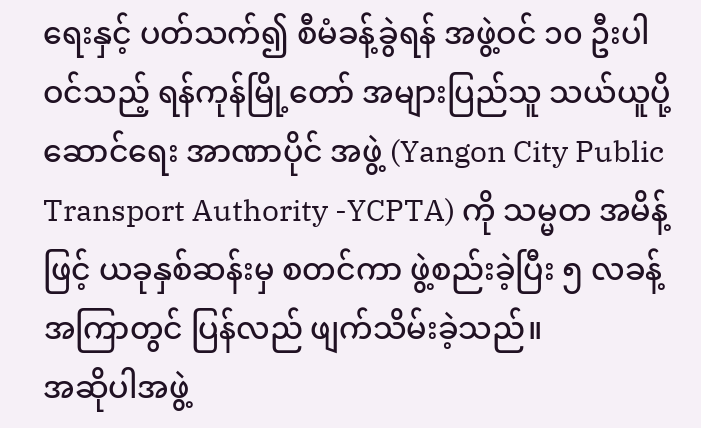ရေးနှင့် ပတ်သက်၍ စီမံခန့်ခွဲရန် အဖွဲ့ဝင် ၁၀ ဦးပါဝင်သည့် ရန်ကုန်မြို့တော် အများပြည်သူ သယ်ယူပို့ဆောင်ရေး အာဏာပိုင် အဖွဲ့ (Yangon City Public Transport Authority -YCPTA) ကို သမ္မတ အမိန့်ဖြင့် ယခုနှစ်ဆန်းမှ စတင်ကာ ဖွဲ့စည်းခဲ့ပြီး ၅ လခန့် အကြာတွင် ပြန်လည် ဖျက်သိမ်းခဲ့သည်။
အဆိုပါအဖွဲ့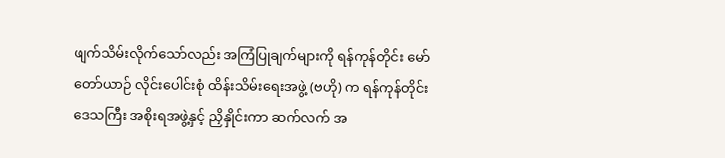ဖျက်သိမ်းလိုက်သော်လည်း အကြံပြုချက်များကို ရန်ကုန်တိုင်း မော်တော်ယာဉ် လိုင်းပေါင်းစုံ ထိန်းသိမ်းရေးအဖွဲ့ (ဗဟို) က ရန်ကုန်တိုင်း ဒေသကြီး အစိုးရအဖွဲ့နှင့် ညှိနှိုင်းကာ ဆက်လက် အ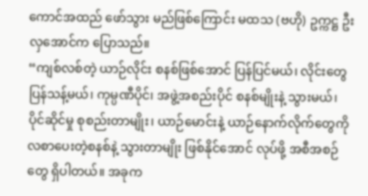ကောင်အထည် ဖော်သွား မည်ဖြစ်ကြောင်း မထသ (ဗဟို) ဥက္ကဋ္ဌ ဦးလှအောင်က ပြောသည်။
“ကျစ်လစ်တဲ့ ယာဉ်လိုင်း စနစ်ဖြစ်အောင် ပြန်ပြင်မယ်၊ လိုင်းတွေ ပြန်သန့်မယ်၊ ကုမ္ပဏီပိုင်၊ အဖွဲ့အစည်းပိုင် စနစ်မျိုးနဲ့ သွားမယ်၊ ပိုင်ဆိုင်မှု စုစည်းတာမျိုး၊ ယာဉ်မောင်းနဲ့ ယာဉ်နောက်လိုက်တွေကို လစာပေးတဲ့စနစ်နဲ့ သွားတာမျိုး ဖြစ်နိုင်အောင် လုပ်ဖို့ အစီအစဉ်တွေ ရှိပါတယ်။ အခုက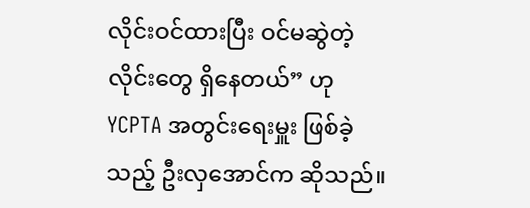လိုင်းဝင်ထားပြီး ဝင်မဆွဲတဲ့ လိုင်းတွေ ရှိနေတယ်” ဟု YCPTA အတွင်းရေးမှူး ဖြစ်ခဲ့သည့် ဦးလှအောင်က ဆိုသည်။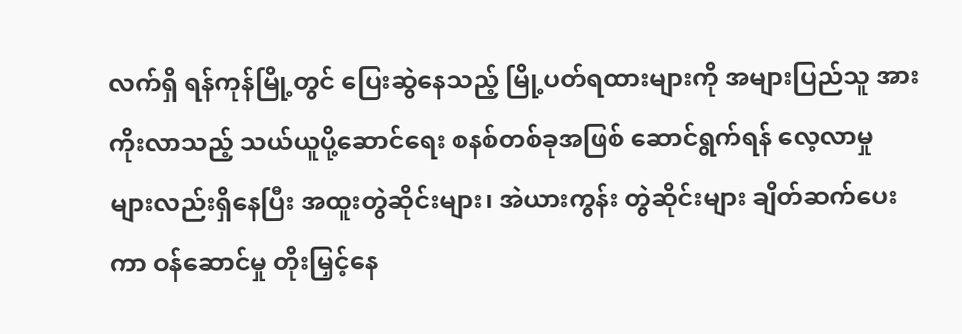လက်ရှိ ရန်ကုန်မြို့တွင် ပြေးဆွဲနေသည့် မြို့ပတ်ရထားများကို အများပြည်သူ အားကိုးလာသည့် သယ်ယူပို့ဆောင်ရေး စနစ်တစ်ခုအဖြစ် ဆောင်ရွက်ရန် လေ့လာမှု များလည်းရှိနေပြီး အထူးတွဲဆိုင်းများ၊ အဲယားကွန်း တွဲဆိုင်းများ ချိတ်ဆက်ပေးကာ ဝန်ဆောင်မှု တိုးမြှင့်နေ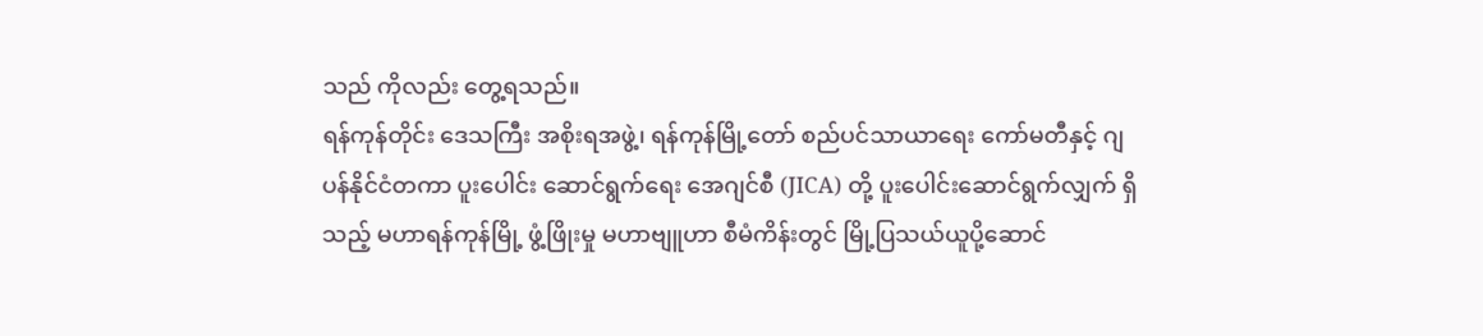သည် ကိုလည်း တွေ့ရသည်။
ရန်ကုန်တိုင်း ဒေသကြီး အစိုးရအဖွဲ့၊ ရန်ကုန်မြို့တော် စည်ပင်သာယာရေး ကော်မတီနှင့် ဂျပန်နိုင်ငံတကာ ပူးပေါင်း ဆောင်ရွက်ရေး အေဂျင်စီ (JICA) တို့ ပူးပေါင်းဆောင်ရွက်လျှက် ရှိသည့် မဟာရန်ကုန်မြို့ ဖွံ့ဖြိုးမှု မဟာဗျူဟာ စီမံကိန်းတွင် မြို့ပြသယ်ယူပို့ဆောင်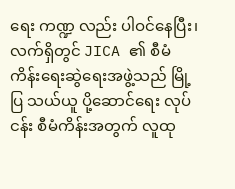ရေး ကဏ္ဍ လည်း ပါဝင်နေပြီး၊ လက်ရှိတွင် JICA ၏ စီမံကိန်းရေးဆွဲရေးအဖွဲ့သည် မြို့ပြ သယ်ယူ ပို့ဆောင်ရေး လုပ်ငန်း စီမံကိန်းအတွက် လူထု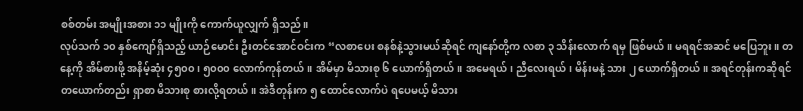စစ်တမ်း အမျိုးအစား ၁၁ မျိုးကို ကောက်ယူလျှက် ရှိသည်။
လုပ်သက် ၁၀ နှစ်ကျော်ရှိသည့် ယာဉ်မောင်း ဦးတင်အောင်ဝင်းက “လစာပေး စနစ်နဲ့သွားမယ်ဆိုရင် ကျနော်တို့က လစာ ၃ သိန်းလောက် ရမှ ဖြစ်မယ်။ မရရင်အဆင် မပြေဘူး။ တနေ့ကို အိမ်စားဖို့ အနိမ့်ဆုံး ၄၅၀၀၊ ၅၀၀၀ လောက်ကုန်တယ်။ အိမ်မှာ မိသားစု ၆ ယောက်ရှိတယ်။ အမေရယ်၊ ညီလေးရယ်၊ မိန်းမနဲ့ သား ၂ ယောက်ရှိတယ်။ အရင်တုန်းကဆိုရင် တယောက်တည်း ရှာစာ မိသားစု စားလို့ရတယ်။ အဲဒီတုန်းက ၅ ထောင်လောက်ပဲ ရပေမယ့် မိသား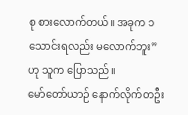စု စားလောက်တယ်။ အခုက ၁ သောင်းရလည်း မလောက်ဘူး” ဟု သူက ပြောသည်။
မော်တော်ယာဉ် နောက်လိုက်တဦး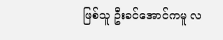ဖြစ်သူ ဦးခင်အောင်ကမူ လ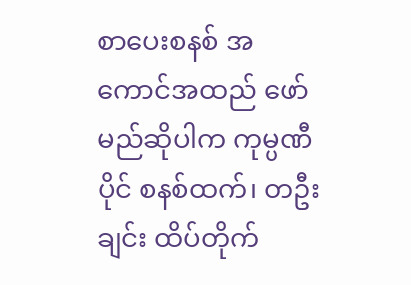စာပေးစနစ် အကောင်အထည် ဖော်မည်ဆိုပါက ကုမ္ပဏီပိုင် စနစ်ထက်၊ တဦးချင်း ထိပ်တိုက်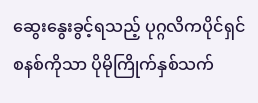ဆွေးနွေးခွင့်ရသည့် ပုဂ္ဂလိကပိုင်ရှင် စနစ်ကိုသာ ပိုမိုကြိုက်နှစ်သက်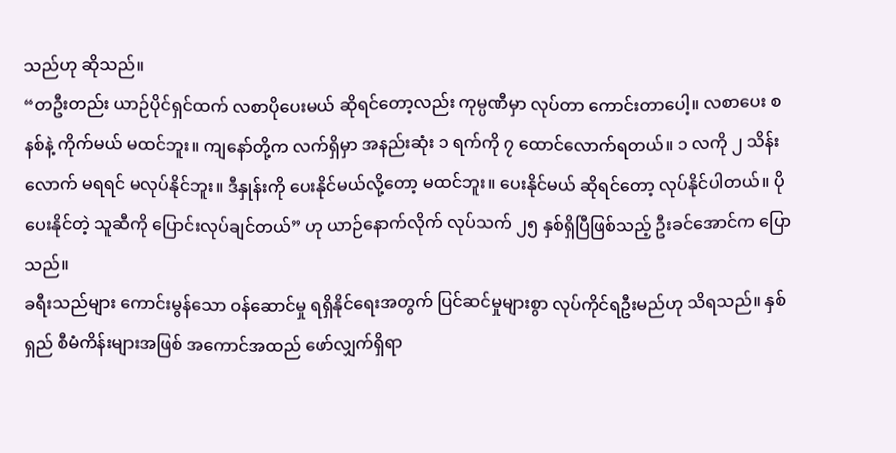သည်ဟု ဆိုသည်။
“တဦးတည်း ယာဉ်ပိုင်ရှင်ထက် လစာပိုပေးမယ် ဆိုရင်တော့လည်း ကုမ္ပဏီမှာ လုပ်တာ ကောင်းတာပေါ့။ လစာပေး စနစ်နဲ့ ကိုက်မယ် မထင်ဘူး။ ကျနော်တို့က လက်ရှိမှာ အနည်းဆုံး ၁ ရက်ကို ၇ ထောင်လောက်ရတယ်။ ၁ လကို ၂ သိန်း လောက် မရရင် မလုပ်နိုင်ဘူး။ ဒီနှုန်းကို ပေးနိုင်မယ်လို့တော့ မထင်ဘူး။ ပေးနိုင်မယ် ဆိုရင်တော့ လုပ်နိုင်ပါတယ်။ ပိုပေးနိုင်တဲ့ သူဆီကို ပြောင်းလုပ်ချင်တယ်” ဟု ယာဉ်နောက်လိုက် လုပ်သက် ၂၅ နှစ်ရှိပြီဖြစ်သည့် ဦးခင်အောင်က ပြောသည်။
ခရီးသည်များ ကောင်းမွန်သော ဝန်ဆောင်မှု ရရှိနိုင်ရေးအတွက် ပြင်ဆင်မှုများစွာ လုပ်ကိုင်ရဦးမည်ဟု သိရသည်။ နှစ်ရှည် စီမံကိန်းများအဖြစ် အကောင်အထည် ဖော်လျှက်ရှိရာ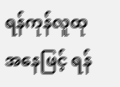ရန်ကုန်လူထု အနေဖြင့် ရန်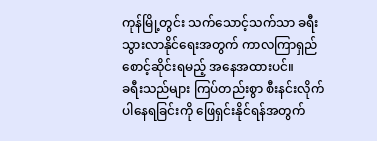ကုန်မြို့တွင်း သက်သောင့်သက်သာ ခရီးသွားလာနိုင်ရေးအတွက် ကာလကြာရှည် စောင့်ဆိုင်းရမည့် အနေအထားပင်။
ခရီးသည်များ ကြပ်တည်းစွာ စီးနင်းလိုက်ပါနေရခြင်းကို ဖြေရှင်းနိုင်ရန်အတွက်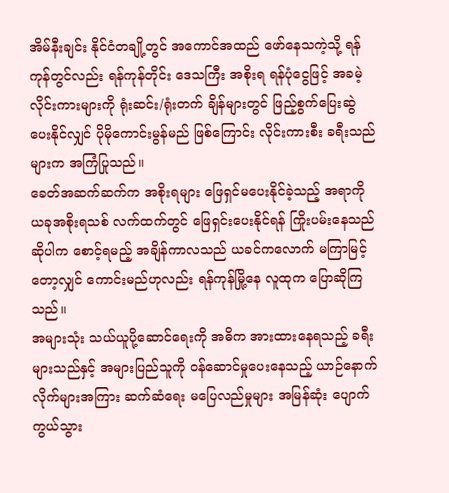အိမ်နီးချင်း နိုင်ငံတချို့တွင် အကောင်အထည် ဖော်နေသကဲ့သို့ ရန်ကုန်တွင်လည်း ရန်ကုန်တိုင်း ဒေသကြီး အစိုးရ ရန်ပုံငွေဖြင့် အခမဲ့ လိုင်းကားများကို ရုံးဆင်း/ရုံးတက် ချိန်များတွင် ဖြည့်စွက်ပြေးဆွဲ ပေးနိုင်လျှင် ပိုမိုကောင်းမွန်မည် ဖြစ်ကြောင်း လိုင်းကားစီး ခရီးသည်များက အကြံပြုသည်။
ခေတ်အဆက်ဆက်က အစိုးရများ ဖြေရှင်မပေးနိုင်ခဲ့သည့် အရာကို ယခုအစိုးရသစ် လက်ထက်တွင် ဖြေရှင်းပေးနိုင်ရန် ကြိုးပမ်းနေသည် ဆိုပါက စောင့်ရမည့် အချိန်ကာလသည် ယခင်ကလောက် မကြာမြင့်တော့လျှင် ကောင်းမည်ဟုလည်း ရန်ကုန်မြို့နေ လူထုက ပြောဆိုကြသည်။
အများသုံး သယ်ယူပို့ဆောင်ရေးကို အဓိက အားထားနေရသည့် ခရီးများသည်နှင့် အများပြည်သူကို ဝန်ဆောင်မှုပေးနေသည့် ယာဉ်နောက်လိုက်များအကြား ဆက်ဆံရေး မပြေလည်မှုများ အမြန်ဆုံး ပျောက်ကွယ်သွား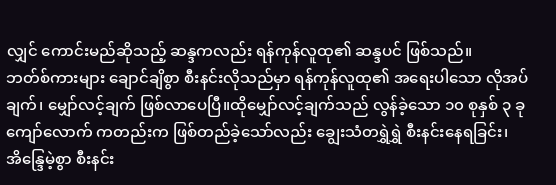လျှင် ကောင်းမည်ဆိုသည့် ဆန္ဒကလည်း ရန်ကုန်လူထု၏ ဆန္ဒပင် ဖြစ်သည်။
ဘတ်စ်ကားများ ချောင်ချိစွာ စီးနင်းလိုသည်မှာ ရန်ကုန်လူထု၏ အရေးပါသော လိုအပ်ချက်၊ မျှော်လင့်ချက် ဖြစ်လာပေပြီ။ထိုမျှော်လင့်ချက်သည် လွန်ခဲ့သော ၁၀ စုနှစ် ၃ ခုကျော်လောက် ကတည်းက ဖြစ်တည်ခဲ့သော်လည်း ချွေးသံတရွှဲရွှဲ စီးနင်းနေရခြင်း၊ အိန္ဒြေမဲ့စွာ စီးနင်း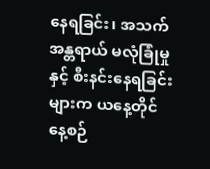နေရခြင်း၊ အသက်အန္တရာယ် မလုံခြုံမှုနှင့် စီးနင်းနေရခြင်းများက ယနေ့တိုင် နေ့စဉ်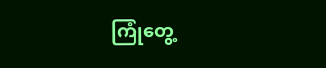ကြုံတွေ့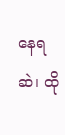နေရဆဲ၊ ထို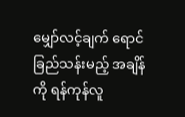မျှော်လင့်ချက် ရောင်ခြည်သန်းမည့် အချိန်ကို ရန်ကုန်လူ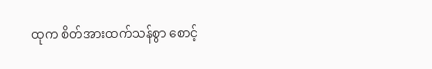ထုက စိတ်အားထက်သန်စွာ စောင့်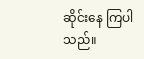ဆိုင်းနေ ကြပါသည်။